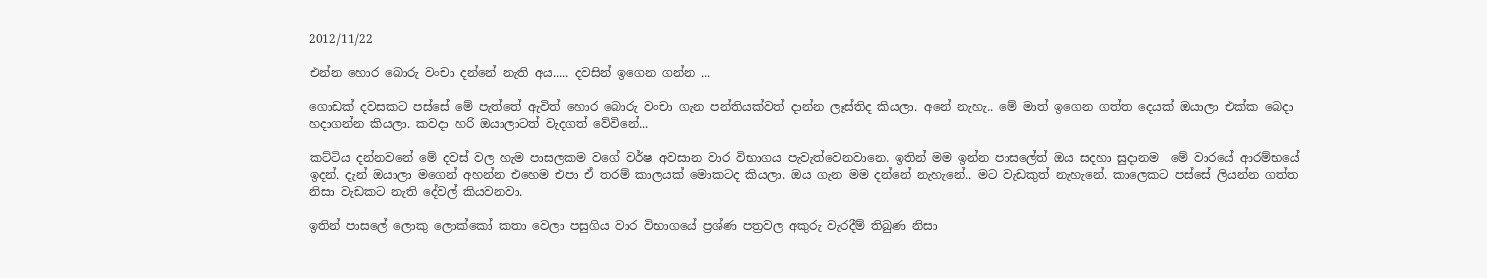2012/11/22

එන්න හොර බොරු වංචා දන්නේ නැති අය..... දවසින් ඉගෙන ගන්න ...

ගොඩක් දවසකට පස්සේ මේ පැත්තේ ඇවිත් හොර බොරු වංචා ගැන පන්තියක්වත් දාන්න ලෑස්තිද කියලා. අනේ නැහැ.. මේ මාත් ඉගෙන ගත්ත දෙයක් ඔයාලා එක්ක බෙදා හදාගන්න කියලා. කවදා හරි ඔයාලාටත් වැදගත් වේවිනේ...

කට්ටිය දන්නවනේ මේ දවස් වල හැම පාසලකම වගේ වර්ෂ අවසාන වාර විභාගය පැවැත්වෙනවානෙ. ඉතින් මම ඉන්න පාසලේත් ඔය සදහා සුදානම  මේ වාරයේ ආරම්භයේ ඉදන්. දැන් ඔයාලා මගෙන් අහන්න එහෙම එපා ඒ තරම් කාලයක් මොකටද කියලා. ඔය ගැන මම දන්නේ නැහැනේ.. මට වැඩකුත් නැහැනේ. කාලෙකට පස්සේ ලියන්න ගත්ත නිසා වැඩකට නැති දේවල් කියවනවා.

ඉතින් පාසලේ ලොකු ලොක්කෝ කතා වෙලා පසුගිය වාර විභාගයේ ප්‍රශ්ණ පත්‍රවල අකුරු වැරදීම් තිබුණ නිසා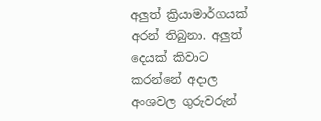අලුත් ක්‍රියාමාර්ගයක් අරන් තිබුනා. අලුත් දෙයක් කිවාට කරන්නේ අදාල අංශවල ගුරුවරුන්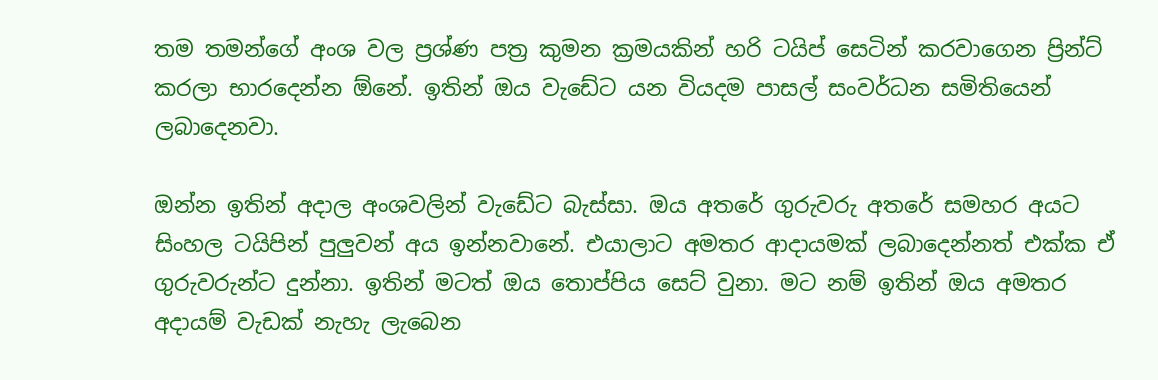තම තමන්ගේ අංශ වල ප්‍රශ්ණ පත්‍ර කුමන ක්‍රමයකින් හරි ටයිප් සෙටින් කරවාගෙන ප්‍රින්ට් කරලා භාරදෙන්න ඕනේ. ඉතින් ඔය වැඩේට යන වියදම පාසල් සංවර්ධන සමිතියෙන් ලබාදෙනවා.

ඔන්න ඉතින් අදාල අංශවලින් වැඩේට බැස්සා. ඔය අතරේ ගුරුවරු අතරේ සමහර අයට සිංහල ටයිපින් පුලුවන් අය ඉන්නවානේ. එයාලාට අමතර ආදායමක් ලබාදෙන්නත් එක්ක ඒ ගුරුවරුන්ට දුන්නා. ඉතින් මටත් ඔය තොප්පිය සෙට් වුනා. මට නම් ඉතින් ඔය අමතර අදායම් වැඩක් නැහැ ලැබෙන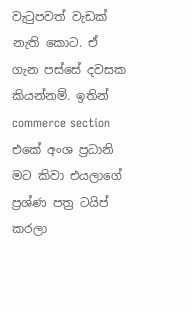වැටුපවත් වැඩක් නැති කොට. ඒ ගැන පස්සේ දවසක කියන්නම්. ඉතින් commerce section එකේ අංශ ප්‍රධානි මට කිවා එයලාගේ ප්‍රශ්ණ පත්‍ර ටයිප් කරලා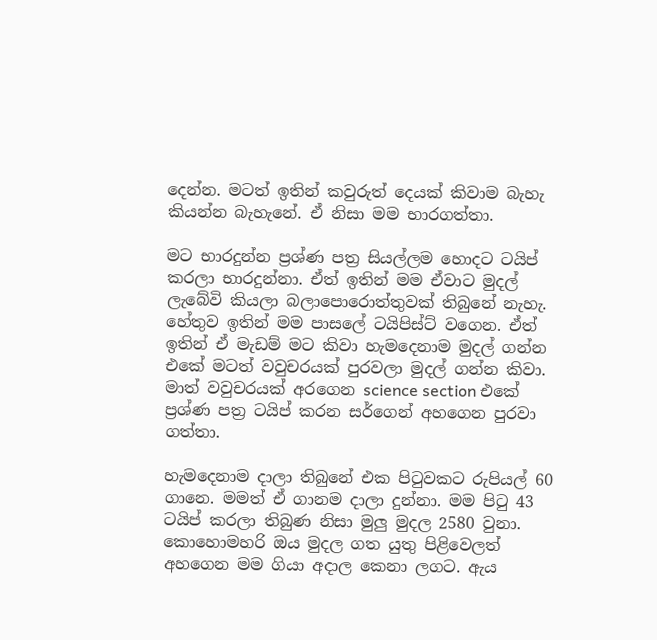දෙන්න. මටත් ඉතින් කවුරුත් දෙයක් කිවාම බැහැ කියන්න බැහැනේ. ඒ නිසා මම භාරගත්තා.

මට භාරදුන්න ප්‍රශ්ණ පත්‍ර සියල්ලම හොදට ටයිප් කරලා භාරදුන්නා. ඒත් ඉතින් මම ඒවාට මුදල් ලැබේවි කියලා බලාපොරොත්තුවක් තිබුනේ නැහැ. හේතුව ඉතින් මම පාසලේ ටයිපිස්ට් වගෙන. ඒත් ඉතින් ඒ මැඩම් මට කිවා හැමදෙනාම මුදල් ගන්න එකේ මටත් වවුචරයක් පුරවලා මුදල් ගන්න කිවා. මාත් වවුචරයක් අරගෙන science section එකේ ප්‍රශ්ණ පත්‍ර ටයිප් කරන සර්ගෙන් අහගෙන පුරවා ගත්තා.

හැමදෙනාම දාලා තිබුනේ එක පිටුවකට රුපියල් 60 ගානෙ. මමත් ඒ ගානම දාලා දුන්නා. මම පිටු 43 ටයිප් කරලා තිබුණ නිසා මුලු මුදල 2580 වුනා. කොහොමහරි ඔය මුදල ගත යුතු පිළිවෙලත් අහගෙන මම ගියා අදාල කෙනා ලගට. ඇය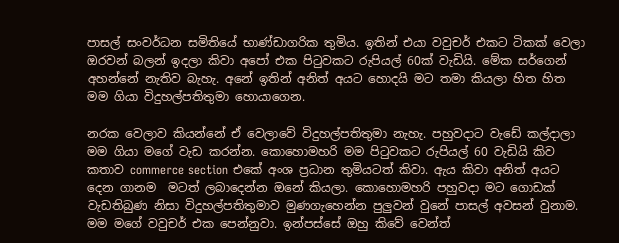පාසල් සංවර්ධන සමිතියේ භාණ්ඩාගරික තුමිය. ඉතින් එයා වවුචර් එකට ටිකක් වෙලා ඔරවන් බලන් ඉදලා කිවා අපෝ එක පිටුවකට රුපියල් 60ක් වැඩියි. මේක සර්ගෙන් අහන්නේ නැතිව බැහැ. අනේ ඉතින් අනිත් අයට හොදයි මට තමා කියලා හිත හිත මම ගියා විදුහල්පතිතුමා හොයාගෙන.

නරක වෙලාව කියන්නේ ඒ වෙලාවේ විදුහල්පතිතුමා නැහැ. පහුවදාට වැඩේ කල්දාලා මම ගියා මගේ වැඩ කරන්න. කොහොමහරි මම පිටුවකට රුපියල් 60 වැඩියි කිව කතාව commerce section එකේ අංශ ප්‍රධාන තුමියටත් කිවා. ඇය කිවා අනිත් අයට දෙන ගානම  මටත් ලබාදෙන්න ඔනේ කියලා. කොහොමහරි පහුවදා මට ගොඩක් වැඩතිබුණ නිසා විදුහල්පතිතුමාව මුණගැහෙන්න පුලුවන් වුනේ පාසල් අවසන් වුනාම. මම මගේ වවුචර් එක පෙන්නුවා. ඉන්පස්සේ ඔහු කිවේ වෙන්ත්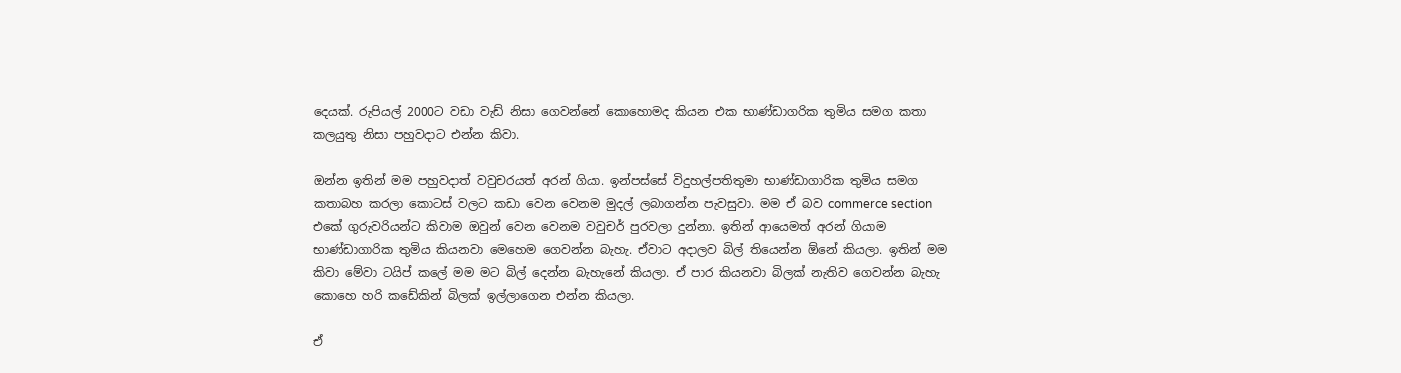දෙයක්. රුපියල් 2000ට වඩා වැඩ් නිසා ගෙවන්නේ කොහොමද කියන එක භාණ්ඩාගරික තුමිය සමග කතා කලයුතු නිසා පහුවදාට එන්න කිවා.

ඔන්න ඉතින් මම පහුවදාත් වවුචරයත් අරන් ගියා. ඉන්පස්සේ විදුහල්පතිතුමා භාණ්ඩාගාරික තුමිය සමග කතාබහ කරලා කොටස් වලට කඩා වෙන වෙනම මුදල් ලබාගන්න පැවසුවා. මම ඒ බව commerce section එකේ ගුරුවරියන්ට කිවාම ඔවුන් වෙන වෙනම වවුචර් පුරවලා දුන්නා. ඉතින් ආයෙමත් අරන් ගියාම භාණ්ඩාගාරික තුමිය කියනවා මෙහෙම ගෙවන්න බැහැ. ඒවාට අදාලව බිල් තියෙන්න ඕනේ කියලා. ඉතින් මම කිවා මේවා ටයිප් කලේ මම මට බිල් දෙන්න බැහැනේ කියලා. ඒ පාර කියනවා බිලක් නැතිව ගෙවන්න බැහැ කොහෙ හරි කඩේකින් බිලක් ඉල්ලාගෙන එන්න කියලා.

ඒ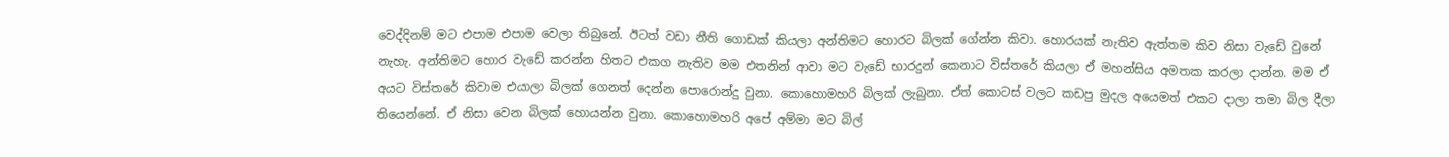වෙද්දිනම් මට එපාම එපාම වෙලා තිබුනේ. ඊටත් වඩා නීති ගොඩක් කියලා අන්තිමට හොරට බිලක් ගේන්න කිවා. හොරයක් නැතිව ඇත්තම කිව නිසා වැඩේ වුනේ නැහැ. අන්තිමට හොර වැඩේ කරන්න හිතට එකග නැතිව මම එතනින් ආවා මට වැඩේ භාරදුන් කෙනාට විස්තරේ කියලා ඒ මහන්සිය අමතක කරලා දාන්න. මම ඒ අයට විස්තරේ කිවාම එයාලා බිලක් ගෙනත් දෙන්න පොරොන්දු වුනා. කොහොමහරි බිලක් ලැබුනා. ඒත් කොටස් වලට කඩපු මුදල අයෙමත් එකට දාලා තමා බිල දීලා තියෙන්නේ. ඒ නිසා වෙන බිලක් හොයන්න වුනා. කොහොමහරි අපේ අම්මා මට බිල්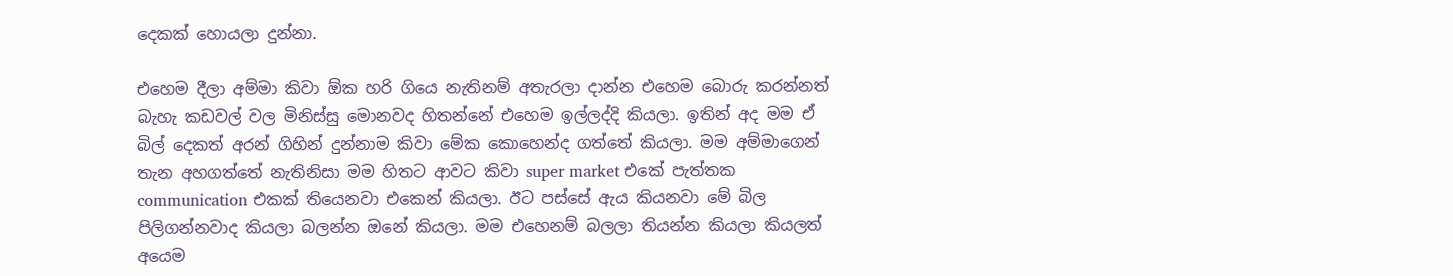දෙකක් හොයලා දුන්නා.

එහෙම දීලා අම්මා කිවා ඕක හරි ගියෙ නැතිනම් අතැරලා දාන්න එහෙම බොරු කරන්නත් බැහැ කඩවල් වල මිනිස්සු මොනවද හිතන්නේ එහෙම ඉල්ලද්දි කියලා. ඉතින් අද මම ඒ බිල් දෙකත් අරන් ගිහින් දුන්නාම කිවා මේක කොහෙන්ද ගත්තේ කියලා. මම අම්මාගෙන් තැන අහගත්තේ නැතිනිසා මම හිතට ආවට කිවා super market එකේ පැත්තක communication එකක් තියෙනවා එකෙන් කියලා. ඊට පස්සේ ඇය කියනවා මේ බිල පිලිගන්නවාද කියලා බලන්න ඔනේ කියලා. මම එහෙනම් බලලා තියන්න කියලා කියලත් අයෙම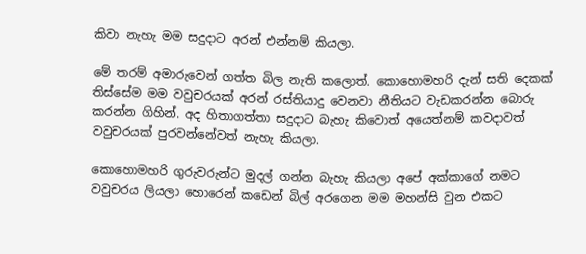කිවා නැහැ මම සදුදාට අරන් එන්නම් කියලා.

මේ තරම් අමාරුවෙන් ගත්ත බිල නැති කලොත්. කොහොමහරි දැන් සති දෙකක් තිස්සේම මම වවුචරයක් අරන් රස්තියාදු වෙනවා නීතියට වැඩකරන්න බොරු කරන්න ගිහින්. අද හිතාගත්තා සදුදාට බැහැ කිවොත් අයෙත්නම් කවදාවත් වවුචරයක් පුරවන්නේවත් නැහැ කියලා.

කොහොමහරි ගුරුවරුන්ට මුදල් ගන්න බැහැ කියලා අපේ අක්කාගේ නමට වවුචරය ලියලා හොරෙන් කඩෙන් බිල් අරගෙන මම මහන්සි වුන එකට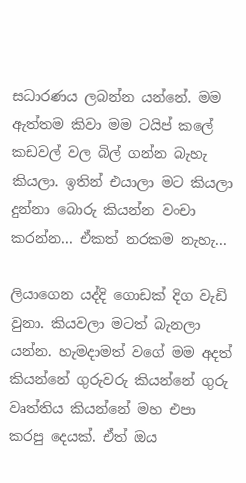සධාරණය ලබන්න යන්නේ. මම ඇත්තම කිවා මම ටයිප් කලේ කඩවල් වල බිල් ගන්න බැහැ කියලා. ඉතින් එයාලා මට කියලා දුන්නා බොරු කියන්න වංචා කරන්න... ඒකත් නරකම නැහැ...

ලියාගෙන යද්දි ගොඩක් දිග වැඩි වුනා. කියවලා මටත් බැනලා යන්න. හැමදාමත් වගේ මම අදත් කියන්නේ ගුරුවරු කියන්නේ ගුරු වෘත්තිය කියන්නේ මහ එපා කරපු දෙයක්. ඒත් ඔය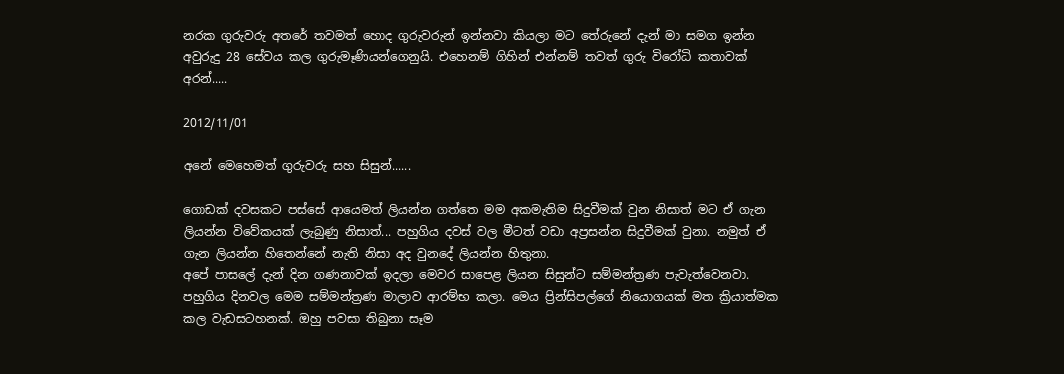නරක ගුරුවරු අතරේ තවමත් හොද ගුරුවරුන් ඉන්නවා කියලා මට තේරුනේ දැන් මා සමග ඉන්න අවුරුදු 28 සේවය කල ගුරුමෑණියන්ගෙනුයි. එහෙනම් ගිහින් එන්නම් තවත් ගුරු විරෝධි කතාවක් අරන්.....

2012/11/01

අනේ මෙහෙමත් ගුරුවරු සහ සිසුන්......

ගොඩක් දවසකට පස්සේ ආයෙමත් ලියන්න ගත්තෙ මම අකමැතිම සිදුවීමක් වුන නිසාත් මට ඒ ගැන ලියන්න විවේකයක් ලැබුණු නිසාත්... පහුගිය දවස් වල මීටත් වඩා අප්‍රසන්න සිදුවීමක් වුනා. නමුත් ඒ ගැන ලියන්න හිතෙන්නේ නැති නිසා අද වුනදේ ලියන්න හිතුනා.
අපේ පාසලේ දැන් දින ගණනාවක් ඉදලා මෙවර සාපෙළ ලියන සිසුන්ට සම්මන්ත්‍රණ පැවැත්වෙනවා. පහුගිය දිනවල මෙම සම්මන්ත්‍රණ මාලාව ආරම්භ කලා. මෙය ප්‍රින්සිපල්ගේ නියොගයක් මත ක්‍රියාත්මක කල වැඩසටහනක්. ඔහු පවසා තිබුනා සෑම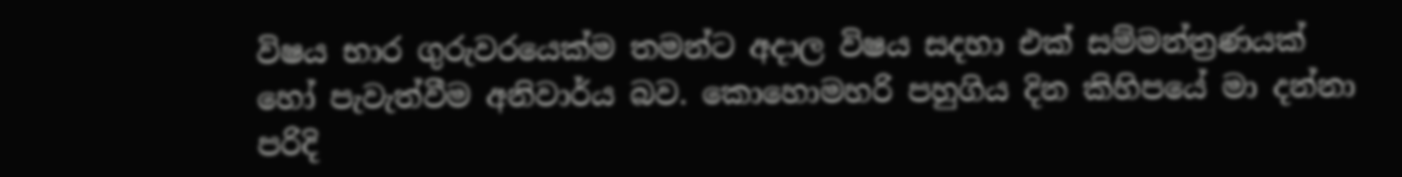විෂය භාර ගුරුවරයෙක්ම තමන්ට අදාල විෂය සදහා එක් සම්මන්ත්‍රණයක් හෝ පැවැත්වීම අනිවාර්ය බව. කොහොමහරි පහුගිය දින කිහිපයේ මා දන්නා පරිදි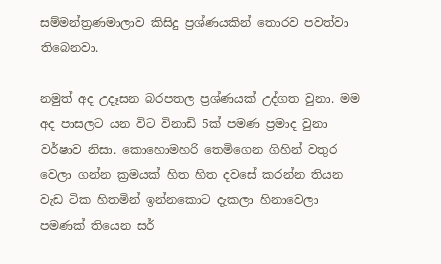සම්මන්ත්‍රණමාලාව කිසිදු ප්‍රශ්ණයකින් තොරව පවත්වා තිබෙනවා.

නමුත් අද උදෑසන බරපතල ප්‍රශ්ණයක් උද්ගත වුනා. මම අද පාසලට යන විට විනාඩි 5ක් පමණ ප්‍රමාද වුනා වර්ෂාව නිසා. කොහොමහරි තෙමිගෙන ගිහින් වතුර වෙලා ගන්න ක්‍රමයක් හිත හිත දවසේ කරන්න තියන වැඩ ටික හිතමින් ඉන්නකොට දැකලා හිනාවෙලා පමණක් තියෙන සර්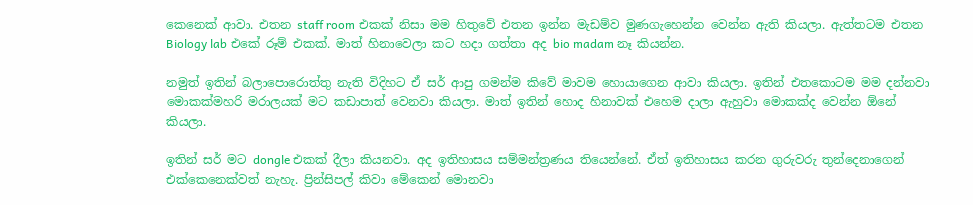කෙනෙක් ආවා. එතන staff room එකක් නිසා මම හිතුවේ එතන ඉන්න මැඩම්ව මුණගැහෙන්න වෙන්න ඇති කියලා. ඇත්තටම එතන Biology lab එකේ රූම් එකක්. මාත් හිනාවෙලා කට හදා ගත්තා අද bio madam නෑ කියන්න.

නමුත් ඉතින් බලාපොරොත්තු නැති විදිහට ඒ සර් ආපු ගමන්ම කිවේ මාවම හොයාගෙන ආවා කියලා. ඉතින් එතකොටම මම දන්නවා මොකක්මහරි මරාලයක් මට කඩාපාත් වෙනවා කියලා. මාත් ඉතින් හොද හිනාවක් එහෙම දාලා ඇහුවා මොකක්ද වෙන්න ඕනේ කියලා.

ඉතින් සර් මට dongle එකක් දීලා කියනවා. අද ඉතිහාසය සම්මන්ත්‍රණය තියෙන්නේ. ඒත් ඉතිහාසය කරන ගුරුවරු තුන්දෙනාගෙන් එක්කෙනෙක්වත් නැහැ. ප්‍රින්සිපල් කිවා මේකෙන් මොනවා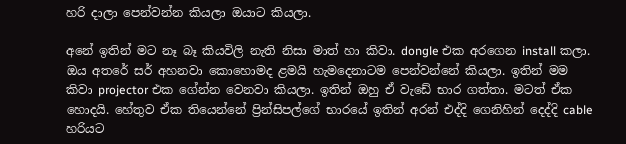හරි දාලා පෙන්වන්න කියලා ඔයාට කියලා.

අනේ ඉතින් මට නෑ බෑ කියවිලි නැති නිසා මාත් හා කිවා. dongle එක අරගෙන install කලා. ඔය අතරේ සර් අහනවා කොහොමද ළමයි හැමදෙනාටම පෙන්වන්නේ කියලා. ඉතින් මම කිවා projector එක ගේන්න වෙනවා කියලා. ඉතින් ඔහු ඒ වැඩේ භාර ගත්තා. මටත් ඒක හොදයි. හේතුව ඒක තියෙන්නේ ප්‍රින්සිපල්ගේ භාරයේ ඉතින් අරන් එද්දි ගෙනිහින් දෙද්දි cable හරියට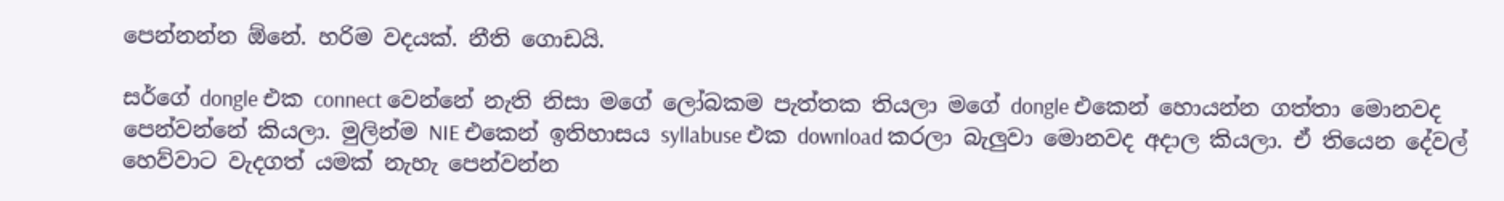පෙන්නන්න ඕනේ. හරිම වදයක්. නීති ගොඩයි.

සර්ගේ dongle එක connect වෙන්නේ නැති නිසා මගේ ලෝබකම පැත්තක තියලා මගේ dongle එකෙන් හොයන්න ගත්තා මොනවද පෙන්වන්නේ කියලා. මුලින්ම NIE එකෙන් ඉතිහාසය syllabuse එක download කරලා බැලුවා මොනවද අදාල කියලා. ඒ තියෙන දේවල් හෙව්වාට වැදගත් යමක් නැහැ පෙන්වන්න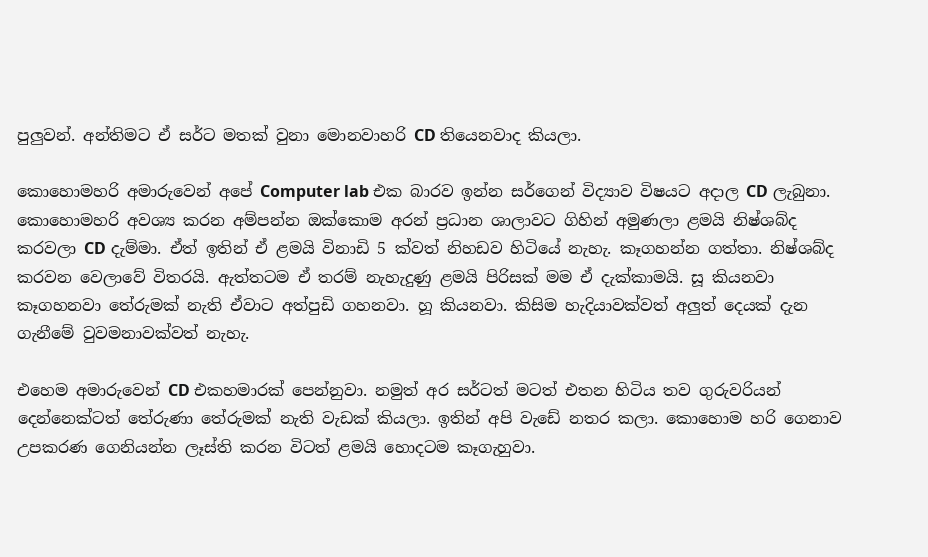පුලුවන්. අන්තිමට ඒ සර්ට මතක් වුනා මොනවාහරි CD තියෙනවාද කියලා.

කොහොමහරි අමාරුවෙන් අපේ Computer lab එක බාරව ඉන්න සර්ගෙන් විද්‍යාව විෂයට අදාල CD ලැබුනා. කොහොමහරි අවශ්‍ය කරන අම්පන්න ඔක්කොම අරන් ප්‍රධාන ශාලාවට ගිහින් අමුණලා ළමයි නිෂ්ශබ්ද කරවලා CD දැම්මා. ඒත් ඉතින් ඒ ළමයි විනාඩි 5 ක්වත් නිහඩව හිටියේ නැහැ. කෑගහන්න ගත්තා. නිෂ්ශබ්ද කරවන වෙලාවේ විතරයි. ඇත්තටම ඒ තරම් නැහැදුණු ළමයි පිරිසක් මම ඒ දැක්කාමයි. සූ කියනවා කෑගහනවා තේරුමක් නැති ඒවාට අත්පුඩි ගහනවා. හූ කියනවා. කිසිම හැදියාවක්වත් අලුත් දෙයක් දැන ගැනීමේ වුවමනාවක්වත් නැහැ.

එහෙම අමාරුවෙන් CD එකහමාරක් පෙන්නුවා. නමුත් අර සර්ටත් මටත් එතන හිටිය තව ගුරුවරියන් දෙන්නෙක්ටත් තේරුණා තේරුමක් නැති වැඩක් කියලා. ඉතින් අපි වැඩේ නතර කලා. කොහොම හරි ගෙනාව උපකරණ ගෙනියන්න ලෑස්ති කරන විටත් ළමයි හොදටම කෑගැහුවා.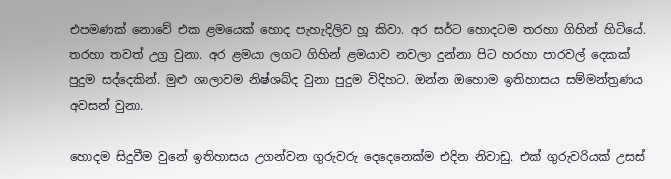එපමණක් නොවේ එක ළමයෙක් හොද පැහැදිලිව හූ කිවා. අර සර්ට හොදටම තරහා ගිහින් හිටියේ. තරහා තවත් උග්‍ර වුනා. අර ළමයා ලගට ගිහින් ළමයාව නවලා දුන්නා පිට හරහා පාරවල් දෙකක් පුදුම සද්දෙකින්. මුළු ශාලාවම නිෂ්ශබ්ද වුනා පුදුම විදිහට. ඔන්න ඔහොම ඉතිහාසය සම්මන්ත්‍රණය අවසන් වුනා.

හොදම සිදුවීම වුනේ ඉතිහාසය උගන්වන ගුරුවරු දෙදෙනෙක්ම එදින නිවාඩු. එක් ගුරුවරියක් උසස්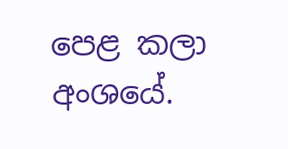පෙළ කලා අංශයේ.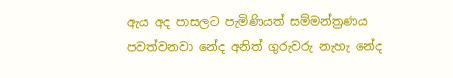ඇය අද පාසලට පැමිණියත් සම්මන්ත්‍රණය පවත්වනවා නේද අනිත් ගුරුවරු නැහැ නේද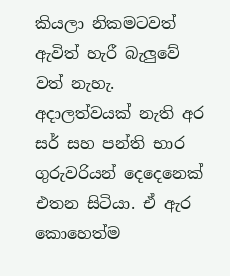කියලා නිකමටවත් ඇවිත් හැරී බැලුවේ වත් නැහැ. අදාලත්වයක් නැති අර සර් සහ පන්ති භාර ගුරුවරියන් දෙදෙනෙක් එතන සිටියා. ඒ ඇර කොහෙත්ම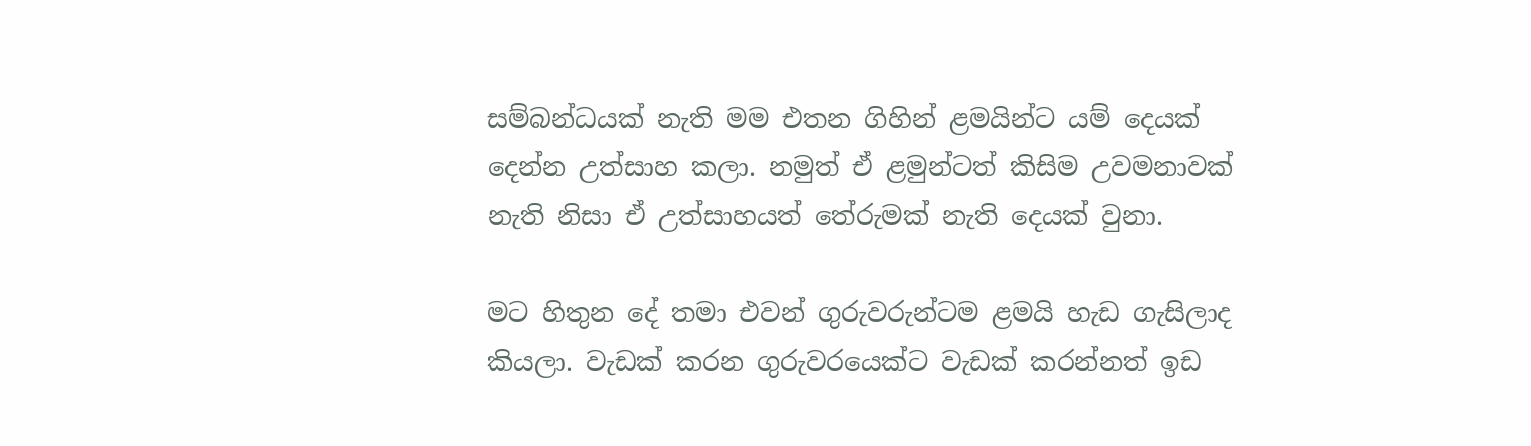සම්බන්ධයක් නැති මම එතන ගිහින් ළමයින්ට යම් දෙයක් දෙන්න උත්සාහ කලා. නමුත් ඒ ළමුන්ටත් කිසිම උවමනාවක් නැති නිසා ඒ උත්සාහයත් තේරුමක් නැති දෙයක් වුනා.

මට හිතුන දේ තමා එවන් ගුරුවරුන්ටම ළමයි හැඩ ගැසිලාද කියලා. වැඩක් කරන ගුරුවරයෙක්ට වැඩක් කරන්නත් ඉඩ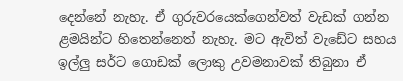දෙන්නේ නැහැ. ඒ ගුරුවරයෙක්ගෙන්වත් වැඩක් ගන්න ළමයින්ට හිතෙන්නෙත් නැහැ. මට ඇවිත් වැඩේට සහය ඉල්ලු සර්ට ගොඩක් ලොකු උවමනාවක් තිබුනා ඒ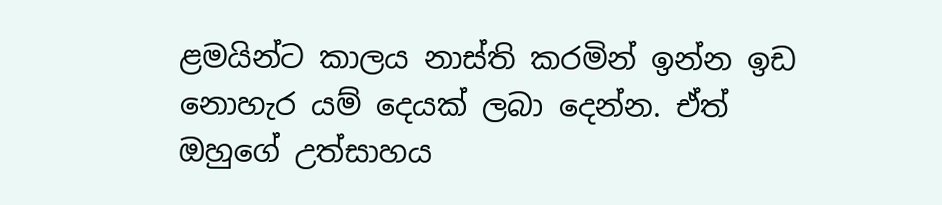ළමයින්ට කාලය නාස්ති කරමින් ඉන්න ඉඩ නොහැර යම් දෙයක් ලබා දෙන්න. ඒත් ඔහුගේ උත්සාහය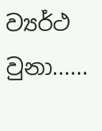ව්‍යර්ථ වුනා......